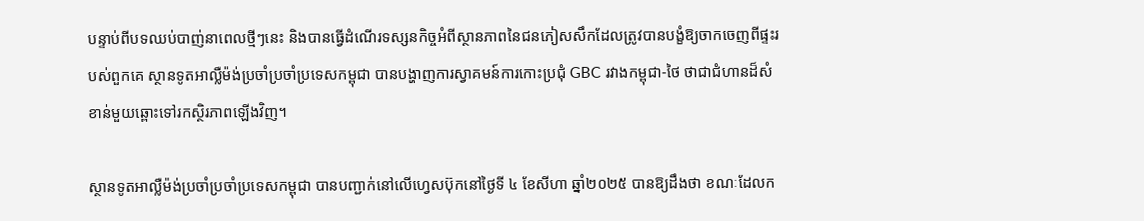បន្ទាប់ពីបទឈប់បាញ់នាពេលថ្មីៗនេះ និងបានធ្វើដំណើរទស្សនកិច្ចអំពីស្ថានភាពនៃជនភៀសសឹកដែលត្រូវបានបង្ខំឱ្យចាកចេញពីផ្ទះរបស់ពួកគេ ស្ថានទូតអាល្លឺម៉ង់ប្រចាំប្រចាំប្រទេសកម្ពុជា បានបង្ហាញការស្វាគមន៍ការកោះប្រជុំ GBC រវាងកម្ពុជា-ថៃ ថាជាជំហានដ៏សំខាន់មួយឆ្ពោះទៅរកស្ថិរភាពឡើងវិញ។

ស្ថានទូតអាល្លឺម៉ង់ប្រចាំប្រចាំប្រទេសកម្ពុជា បានបញ្ជាក់នៅលើហ្វេសប៊ុកនៅថ្ងៃទី ៤ ខែសីហា ឆ្នាំ២០២៥ បានឱ្យដឹងថា ខណៈដែលក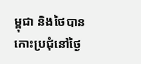ម្ពុជា និងថៃបានកោះប្រជុំនៅថ្ងៃ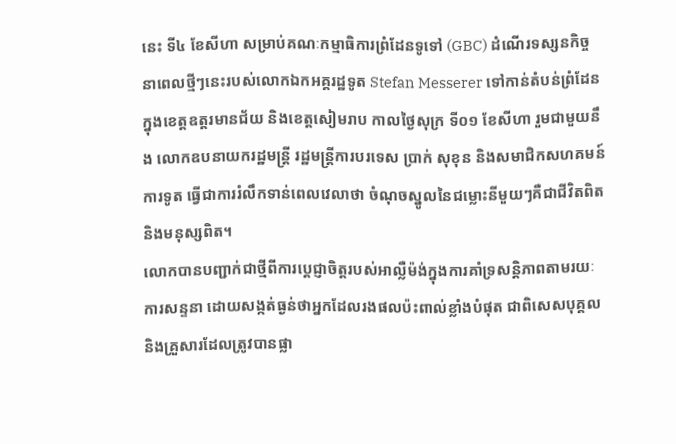នេះ ទី៤ ខែសីហា សម្រាប់គណៈកម្មាធិការព្រំដែនទូទៅ (GBC) ដំណើរទស្សនកិច្ចនាពេលថ្មីៗនេះរបស់លោកឯកអគ្គរដ្ឋទូត Stefan Messerer ទៅកាន់តំបន់ព្រំដែនក្នុងខេត្តឧត្តរមានជ័យ និងខេត្តសៀមរាប កាលថ្ងៃសុក្រ ទី០១ ខែសីហា រួមជាមួយនឹង លោកឧបនាយករដ្ឋមន្ត្រី រដ្ឋមន្រ្តីការបរទេស ប្រាក់ សុខុន និងសមាជិកសហគមន៍ការទូត ធ្វើជាការរំលឹកទាន់ពេលវេលាថា ចំណុចស្នូលនៃជម្លោះនីមួយៗគឺជាជីវិតពិត និងមនុស្សពិត។
លោកបានបញ្ជាក់ជាថ្មីពីការប្តេជ្ញាចិត្តរបស់អាល្លឺម៉ង់ក្នុងការគាំទ្រសន្តិភាពតាមរយៈការសន្ទនា ដោយសង្កត់ធ្ងន់ថាអ្នកដែលរងផលប៉ះពាល់ខ្លាំងបំផុត ជាពិសេសបុគ្គល និងគ្រួសារដែលត្រូវបានផ្លា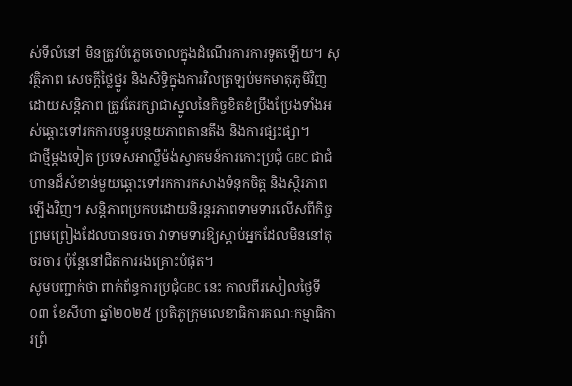ស់ទីលំនៅ មិនត្រូវបំភ្លេចចោលក្នុងដំណើរការការទូតឡើយ។ សុវត្ថិភាព សេចក្តីថ្លៃថ្នូរ និងសិទ្ធិក្នុងការវិលត្រឡប់មកមាតុភូមិវិញដោយសន្តិភាព ត្រូវតែរក្សាជាស្នូលនៃកិច្ចខិតខំប្រឹងប្រែងទាំងអស់ឆ្ពោះទៅរកការបន្ធូរបន្ថយភាពតានតឹង និងការផ្សះផ្សា។
ជាថ្មីម្តងទៀត ប្រទេសអាល្លឺម៉ង់ស្វាគមន៍ការកោះប្រជុំ GBC ជាជំហានដ៏សំខាន់មួយឆ្ពោះទៅរកការកសាងទំនុកចិត្ត និងស្ថិរភាពឡើងវិញ។ សន្តិភាពប្រកបដោយនិរន្តរភាពទាមទារលើសពីកិច្ចព្រមព្រៀងដែលបានចរចា វាទាមទារឱ្យស្តាប់អ្នកដែលមិននៅតុចរចារ ប៉ុន្តែនៅជិតការរងគ្រោះបំផុត។
សូមបញ្ជាក់ថា ពាក់ព័ន្ធការប្រជុំGBC នេះ កាលពីរសៀលថ្ងៃទី០៣ ខែសីហា ឆ្នាំ២០២៥ ប្រតិភូក្រុមលេខាធិការគណៈកម្មាធិការព្រំ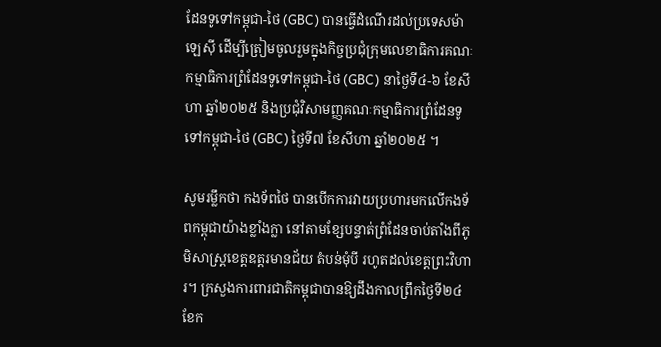ដែនទូទៅកម្ពុជា-ថៃ (GBC) បានធ្វើដំណើរដល់ប្រទេសម៉ាឡេស៊ី ដើម្បីត្រៀមចូលរួមក្នុងកិច្ចប្រជុំក្រុមលេខាធិការគណៈកម្មាធិការព្រំដែនទូទៅកម្ពុជា-ថៃ (GBC) នាថ្ងៃទី៤-៦ ខែសីហា ឆ្នាំ២០២៥ និងប្រជុំវិសាមញ្ញគណៈកម្មាធិការព្រំដែនទូទៅកម្ពុជា-ថៃ (GBC) ថ្ងៃទី៧ ខែសីហា ឆ្នាំ២០២៥ ។

សូមរម្លឹកថា កងទ័ពថៃ បានបើកការវាយប្រហារមកលើកងទ័ពកម្ពុជាយ៉ាងខ្លាំងក្លា នៅតាមខ្សែបន្ទាត់ព្រំដែនចាប់តាំងពីភូមិសាស្ត្រខេត្តឧត្តរមានជ័យ តំបន់មុំបី រហូតដល់ខេត្តព្រះវិហារ។ ក្រសួងការពារជាតិកម្ពុជាបានឱ្យដឹងកាលព្រឹកថ្ងៃទី២៤ ខែក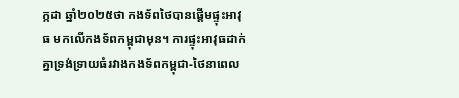ក្កដា ឆ្នាំ២០២៥ថា កងទ័ពថៃបានផ្តើមផ្ទុះអាវុធ មកលើកងទ័ពកម្ពុជាមុន។ ការផ្ទុះអាវុធដាក់គ្នាទ្រង់ទ្រាយធំរវាងកងទ័ពកម្ពុជា-ថៃនាពេល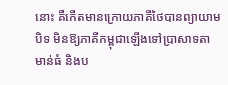នោះ គឺកើតមានក្រោយភាគីថៃបានព្យាយាមបិទ មិនឱ្យភាគីកម្ពុជាឡើងទៅប្រាសាទតាមាន់ធំ និងប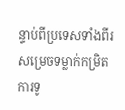ន្ទាប់ពីប្រទេសទាំងពីរសម្រេចទម្លាក់កម្រិតការទូ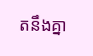តនឹងគ្នា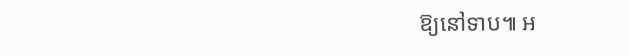ឱ្យនៅទាប៕ អ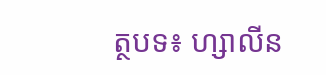ត្ថបទ៖ ហ្សាលីន